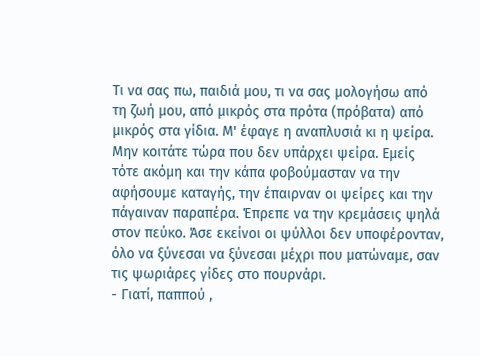Τι να σας πω, παιδιά μου, τι να σας μολογήσω από τη ζωή μου, από μικρός στα πρότα (πρόβατα) από μικρός στα γίδια. Μ' έφαγε η αναπλυσιά κι η ψείρα. Μην κοιτάτε τώρα που δεν υπάρχει ψείρα. Εμείς τότε ακόμη και την κάπα φοβούμασταν να την αφήσουμε καταγής, την έπαιρναν οι ψείρες και την πάγαιναν παραπέρα. Έπρεπε να την κρεμάσεις ψηλά στον πεύκο. Άσε εκείνοι οι ψύλλοι δεν υποφέρονταν, όλο να ξύνεσαι να ξύνεσαι μέχρι που ματώναμε, σαν τις ψωριάρες γίδες στο πουρνάρι.
- Γιατί, παππού ,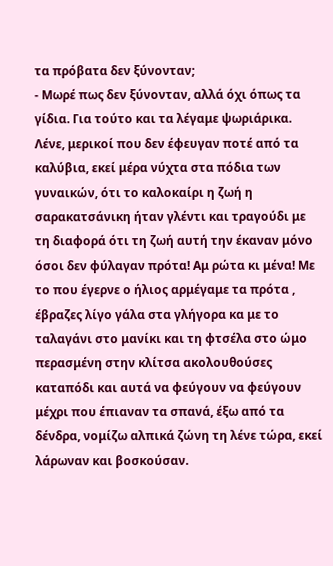τα πρόβατα δεν ξύνονταν;
- Μωρέ πως δεν ξύνονταν, αλλά όχι όπως τα γίδια. Για τούτο και τα λέγαμε ψωριάρικα.
Λένε, μερικοί που δεν έφευγαν ποτέ από τα καλύβια, εκεί μέρα νύχτα στα πόδια των γυναικών, ότι το καλοκαίρι η ζωή η σαρακατσάνικη ήταν γλέντι και τραγούδι με τη διαφορά ότι τη ζωή αυτή την έκαναν μόνο όσοι δεν φύλαγαν πρότα! Αμ ρώτα κι μένα! Με το που έγερνε ο ήλιος αρμέγαμε τα πρότα , έβραζες λίγο γάλα στα γλήγορα κα με το ταλαγάνι στο μανίκι και τη φτσέλα στο ώμο περασμένη στην κλίτσα ακολουθούσες καταπόδι και αυτά να φεύγουν να φεύγουν μέχρι που έπιαναν τα σπανά, έξω από τα δένδρα, νομίζω αλπικά ζώνη τη λένε τώρα, εκεί λάρωναν και βοσκούσαν.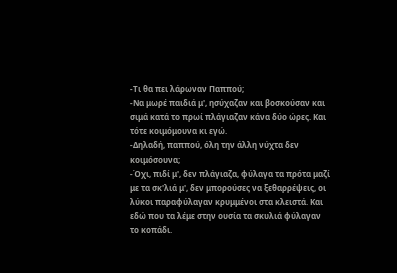-Τι θα πει λάρωναν Παππού;
-Να μωρέ παιδιά μ', ησύχαζαν και βοσκούσαν και σιμά κατά το πρωί πλάγιαζαν κάνα δύο ώρες. Και τότε κοιμόμουνα κι εγώ.
-Δηλαδή, παππού, όλη την άλλη νύχτα δεν κοιμόσουνα;
-Όχι, πιδί μ', δεν πλάγιαζα, φύλαγα τα πρότα μαζί με τα σκ'λιά μ', δεν μπορούσες να ξεθαρρέψεις, οι λύκοι παραφύλαγαν κρυμμένοι στα κλειστά. Και εδώ που τα λέμε στην ουσία τα σκυλιά φύλαγαν το κοπάδι.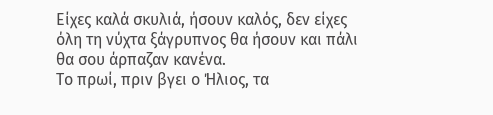Είχες καλά σκυλιά, ήσουν καλός, δεν είχες όλη τη νύχτα ξάγρυπνος θα ήσουν και πάλι θα σου άρπαζαν κανένα.
Το πρωί, πριν βγει ο Ήλιος, τα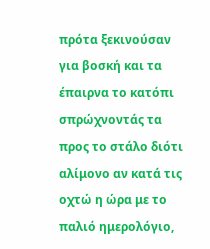πρότα ξεκινούσαν για βοσκή και τα έπαιρνα το κατόπι σπρώχνοντάς τα προς το στάλο διότι αλίμονο αν κατά τις οχτώ η ώρα με το παλιό ημερολόγιο,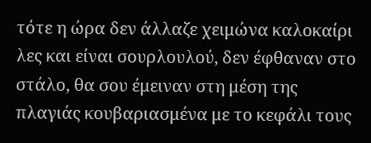τότε η ώρα δεν άλλαζε χειμώνα καλοκαίρι λες και είναι σουρλουλού, δεν έφθαναν στο στάλο, θα σου έμειναν στη μέση της πλαγιάς κουβαριασμένα με το κεφάλι τους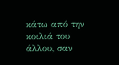κάτω από την κοιλιά του άλλου, σαν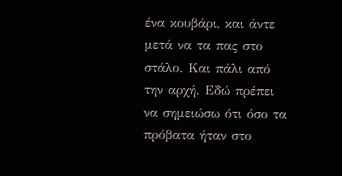ένα κουβάρι, και άντε μετά να τα πας στο στάλο. Και πάλι από την αρχή. Εδώ πρέπει να σημειώσω ότι όσο τα πρόβατα ήταν στο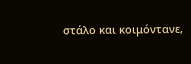στάλο και κοιμόντανε,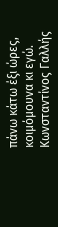πάνω κάτω έξι ώρες, κοιμόμουνα κι εγώ.
Κωνσταντίνος Γαλλής